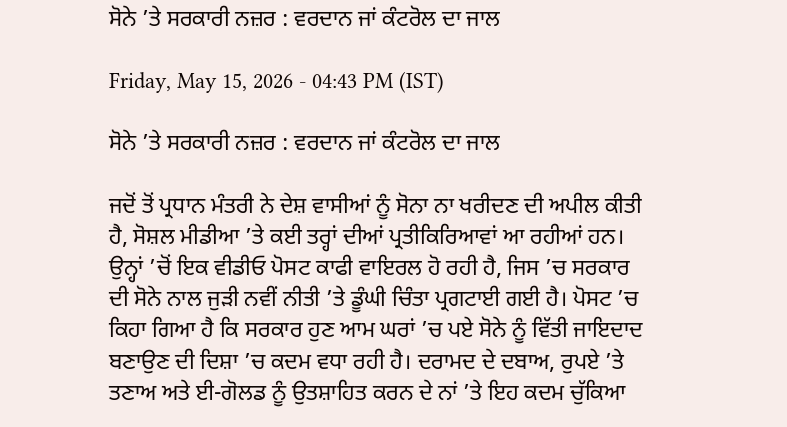ਸੋਨੇ ’ਤੇ ਸਰਕਾਰੀ ਨਜ਼ਰ : ਵਰਦਾਨ ਜਾਂ ਕੰਟਰੋਲ ਦਾ ਜਾਲ

Friday, May 15, 2026 - 04:43 PM (IST)

ਸੋਨੇ ’ਤੇ ਸਰਕਾਰੀ ਨਜ਼ਰ : ਵਰਦਾਨ ਜਾਂ ਕੰਟਰੋਲ ਦਾ ਜਾਲ

ਜਦੋਂ ਤੋਂ ਪ੍ਰਧਾਨ ਮੰਤਰੀ ਨੇ ਦੇਸ਼ ਵਾਸੀਆਂ ਨੂੰ ਸੋਨਾ ਨਾ ਖਰੀਦਣ ਦੀ ਅਪੀਲ ਕੀਤੀ ਹੈ, ਸੋਸ਼ਲ ਮੀਡੀਆ ’ਤੇ ਕਈ ਤਰ੍ਹਾਂ ਦੀਆਂ ਪ੍ਰਤੀਕਿਰਿਆਵਾਂ ਆ ਰਹੀਆਂ ਹਨ। ਉਨ੍ਹਾਂ ’ਚੋਂ ਇਕ ਵੀਡੀਓ ਪੋਸਟ ਕਾਫੀ ਵਾਇਰਲ ਹੋ ਰਹੀ ਹੈ, ਜਿਸ ’ਚ ਸਰਕਾਰ ਦੀ ਸੋਨੇ ਨਾਲ ਜੁੜੀ ਨਵੀਂ ਨੀਤੀ ’ਤੇ ਡੂੰਘੀ ਚਿੰਤਾ ਪ੍ਰਗਟਾਈ ਗਈ ਹੈ। ਪੋਸਟ ’ਚ ਕਿਹਾ ਗਿਆ ਹੈ ਕਿ ਸਰਕਾਰ ਹੁਣ ਆਮ ਘਰਾਂ ’ਚ ਪਏ ਸੋਨੇ ਨੂੰ ਵਿੱਤੀ ਜਾਇਦਾਦ ਬਣਾਉਣ ਦੀ ਦਿਸ਼ਾ ’ਚ ਕਦਮ ਵਧਾ ਰਹੀ ਹੈ। ਦਰਾਮਦ ਦੇ ਦਬਾਅ, ਰੁਪਏ ’ਤੇ ਤਣਾਅ ਅਤੇ ਈ-ਗੋਲਡ ਨੂੰ ਉਤਸ਼ਾਹਿਤ ਕਰਨ ਦੇ ਨਾਂ ’ਤੇ ਇਹ ਕਦਮ ਚੁੱਕਿਆ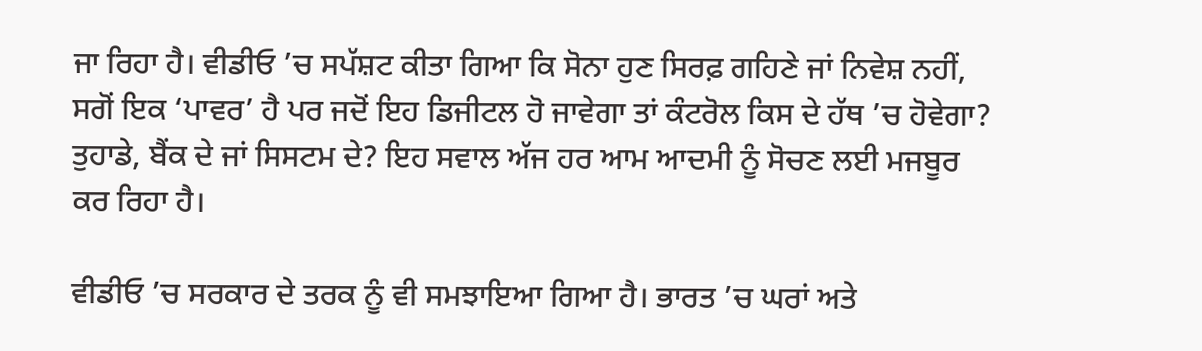ਜਾ ਰਿਹਾ ਹੈ। ਵੀਡੀਓ ’ਚ ਸਪੱਸ਼ਟ ਕੀਤਾ ਗਿਆ ਕਿ ਸੋਨਾ ਹੁਣ ਸਿਰਫ਼ ਗਹਿਣੇ ਜਾਂ ਨਿਵੇਸ਼ ਨਹੀਂ, ਸਗੋਂ ਇਕ ‘ਪਾਵਰ’ ਹੈ ਪਰ ਜਦੋਂ ਇਹ ਡਿਜੀਟਲ ਹੋ ਜਾਵੇਗਾ ਤਾਂ ਕੰਟਰੋਲ ਕਿਸ ਦੇ ਹੱਥ ’ਚ ਹੋਵੇਗਾ? ਤੁਹਾਡੇ, ਬੈਂਕ ਦੇ ਜਾਂ ਸਿਸਟਮ ਦੇ? ਇਹ ਸਵਾਲ ਅੱਜ ਹਰ ਆਮ ਆਦਮੀ ਨੂੰ ਸੋਚਣ ਲਈ ਮਜਬੂਰ ਕਰ ਰਿਹਾ ਹੈ।

ਵੀਡੀਓ ’ਚ ਸਰਕਾਰ ਦੇ ਤਰਕ ਨੂੰ ਵੀ ਸਮਝਾਇਆ ਗਿਆ ਹੈ। ਭਾਰਤ ’ਚ ਘਰਾਂ ਅਤੇ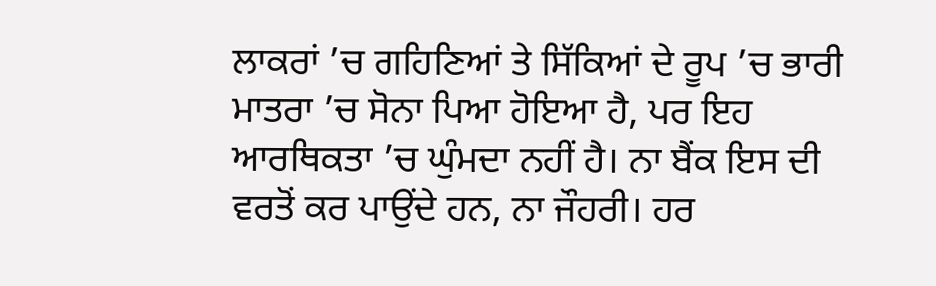ਲਾਕਰਾਂ ’ਚ ਗਹਿਣਿਆਂ ਤੇ ਸਿੱਕਿਆਂ ਦੇ ਰੂਪ ’ਚ ਭਾਰੀ ਮਾਤਰਾ ’ਚ ਸੋਨਾ ਪਿਆ ਹੋਇਆ ਹੈ, ਪਰ ਇਹ ਆਰਥਿਕਤਾ ’ਚ ਘੁੰਮਦਾ ਨਹੀਂ ਹੈ। ਨਾ ਬੈਂਕ ਇਸ ਦੀ ਵਰਤੋਂ ਕਰ ਪਾਉਂਦੇ ਹਨ, ਨਾ ਜੌਹਰੀ। ਹਰ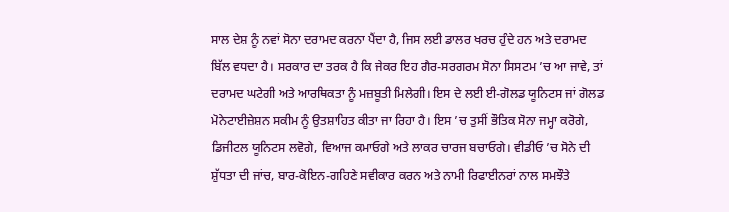ਸਾਲ ਦੇਸ਼ ਨੂੰ ਨਵਾਂ ਸੋਨਾ ਦਰਾਮਦ ਕਰਨਾ ਪੈਂਦਾ ਹੈ, ਜਿਸ ਲਈ ਡਾਲਰ ਖਰਚ ਹੁੰਦੇ ਹਨ ਅਤੇ ਦਰਾਮਦ ਬਿੱਲ ਵਧਦਾ ਹੈ। ਸਰਕਾਰ ਦਾ ਤਰਕ ਹੈ ਕਿ ਜੇਕਰ ਇਹ ਗੈਰ-ਸਰਗਰਮ ਸੋਨਾ ਸਿਸਟਮ ’ਚ ਆ ਜਾਵੇ, ਤਾਂ ਦਰਾਮਦ ਘਟੇਗੀ ਅਤੇ ਆਰਥਿਕਤਾ ਨੂੰ ਮਜ਼ਬੂਤੀ ਮਿਲੇਗੀ। ਇਸ ਦੇ ਲਈ ਈ-ਗੋਲਡ ਯੂਨਿਟਸ ਜਾਂ ਗੋਲਡ ਮੋਨੇਟਾਈਜ਼ੇਸ਼ਨ ਸਕੀਮ ਨੂੰ ਉਤਸ਼ਾਹਿਤ ਕੀਤਾ ਜਾ ਰਿਹਾ ਹੈ। ਇਸ ’ਚ ਤੁਸੀਂ ਭੌਤਿਕ ਸੋਨਾ ਜਮ੍ਹਾ ਕਰੋਗੇ, ਡਿਜੀਟਲ ਯੂਨਿਟਸ ਲਵੋਗੇ, ਵਿਆਜ ਕਮਾਓਗੇ ਅਤੇ ਲਾਕਰ ਚਾਰਜ ਬਚਾਓਗੇ। ਵੀਡੀਓ ’ਚ ਸੋਨੇ ਦੀ ਸ਼ੁੱਧਤਾ ਦੀ ਜਾਂਚ, ਬਾਰ-ਕੋਇਨ-ਗਹਿਣੇ ਸਵੀਕਾਰ ਕਰਨ ਅਤੇ ਨਾਮੀ ਰਿਫਾਈਨਰਾਂ ਨਾਲ ਸਮਝੌਤੇ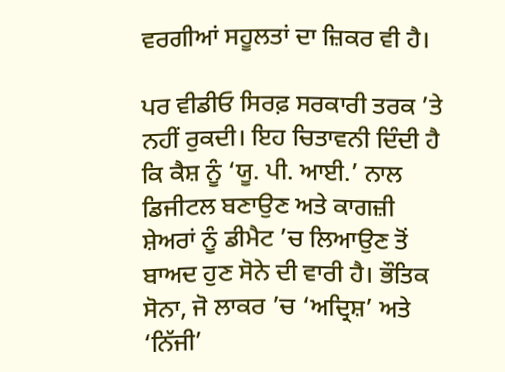ਵਰਗੀਆਂ ਸਹੂਲਤਾਂ ਦਾ ਜ਼ਿਕਰ ਵੀ ਹੈ।

ਪਰ ਵੀਡੀਓ ਸਿਰਫ਼ ਸਰਕਾਰੀ ਤਰਕ ’ਤੇ ਨਹੀਂ ਰੁਕਦੀ। ਇਹ ਚਿਤਾਵਨੀ ਦਿੰਦੀ ਹੈ ਕਿ ਕੈਸ਼ ਨੂੰ ‘ਯੂ. ਪੀ. ਆਈ.’ ਨਾਲ ਡਿਜੀਟਲ ਬਣਾਉਣ ਅਤੇ ਕਾਗਜ਼ੀ ਸ਼ੇਅਰਾਂ ਨੂੰ ਡੀਮੈਟ ’ਚ ਲਿਆਉਣ ਤੋਂ ਬਾਅਦ ਹੁਣ ਸੋਨੇ ਦੀ ਵਾਰੀ ਹੈ। ਭੌਤਿਕ ਸੋਨਾ, ਜੋ ਲਾਕਰ ’ਚ ‘ਅਦ੍ਰਿਸ਼’ ਅਤੇ ‘ਨਿੱਜੀ’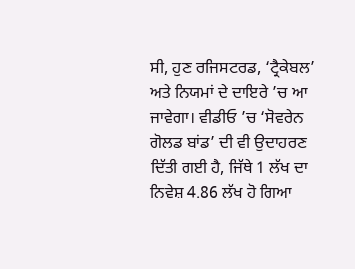ਸੀ, ਹੁਣ ਰਜਿਸਟਰਡ, ‘ਟ੍ਰੈਕੇਬਲ’ ਅਤੇ ਨਿਯਮਾਂ ਦੇ ਦਾਇਰੇ ’ਚ ਆ ਜਾਵੇਗਾ। ਵੀਡੀਓ ’ਚ ‘ਸੋਵਰੇਨ ਗੋਲਡ ਬਾਂਡ’ ਦੀ ਵੀ ਉਦਾਹਰਣ ਦਿੱਤੀ ਗਈ ਹੈ, ਜਿੱਥੇ 1 ਲੱਖ ਦਾ ਨਿਵੇਸ਼ 4.86 ਲੱਖ ਹੋ ਗਿਆ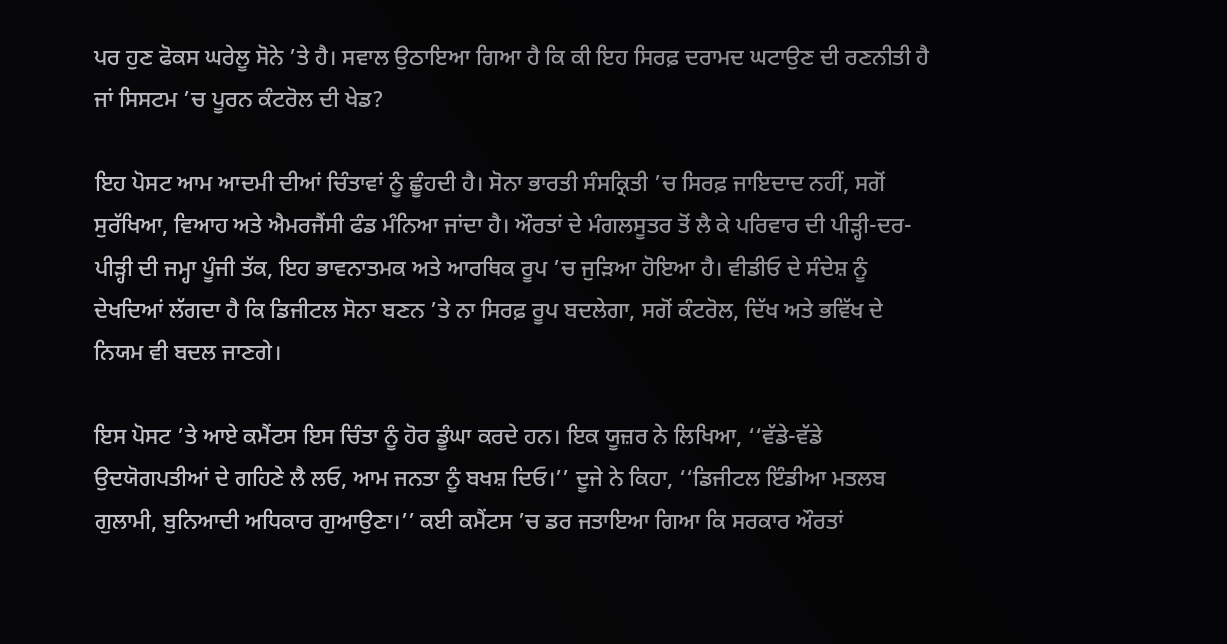ਪਰ ਹੁਣ ਫੋਕਸ ਘਰੇਲੂ ਸੋਨੇ ’ਤੇ ਹੈ। ਸਵਾਲ ਉਠਾਇਆ ਗਿਆ ਹੈ ਕਿ ਕੀ ਇਹ ਸਿਰਫ਼ ਦਰਾਮਦ ਘਟਾਉਣ ਦੀ ਰਣਨੀਤੀ ਹੈ ਜਾਂ ਸਿਸਟਮ ’ਚ ਪੂਰਨ ਕੰਟਰੋਲ ਦੀ ਖੇਡ?

ਇਹ ਪੋਸਟ ਆਮ ਆਦਮੀ ਦੀਆਂ ਚਿੰਤਾਵਾਂ ਨੂੰ ਛੂੰਹਦੀ ਹੈ। ਸੋਨਾ ਭਾਰਤੀ ਸੰਸਕ੍ਰਿਤੀ ’ਚ ਸਿਰਫ਼ ਜਾਇਦਾਦ ਨਹੀਂ, ਸਗੋਂ ਸੁਰੱਖਿਆ, ਵਿਆਹ ਅਤੇ ਐਮਰਜੈਂਸੀ ਫੰਡ ਮੰਨਿਆ ਜਾਂਦਾ ਹੈ। ਔਰਤਾਂ ਦੇ ਮੰਗਲਸੂਤਰ ਤੋਂ ਲੈ ਕੇ ਪਰਿਵਾਰ ਦੀ ਪੀੜ੍ਹੀ-ਦਰ-ਪੀੜ੍ਹੀ ਦੀ ਜਮ੍ਹਾ ਪੂੰਜੀ ਤੱਕ, ਇਹ ਭਾਵਨਾਤਮਕ ਅਤੇ ਆਰਥਿਕ ਰੂਪ ’ਚ ਜੁੜਿਆ ਹੋਇਆ ਹੈ। ਵੀਡੀਓ ਦੇ ਸੰਦੇਸ਼ ਨੂੰ ਦੇਖਦਿਆਂ ਲੱਗਦਾ ਹੈ ਕਿ ਡਿਜੀਟਲ ਸੋਨਾ ਬਣਨ ’ਤੇ ਨਾ ਸਿਰਫ਼ ਰੂਪ ਬਦਲੇਗਾ, ਸਗੋਂ ਕੰਟਰੋਲ, ਦਿੱਖ ਅਤੇ ਭਵਿੱਖ ਦੇ ਨਿਯਮ ਵੀ ਬਦਲ ਜਾਣਗੇ।

ਇਸ ਪੋਸਟ ’ਤੇ ਆਏ ਕਮੈਂਟਸ ਇਸ ਚਿੰਤਾ ਨੂੰ ਹੋਰ ਡੂੰਘਾ ਕਰਦੇ ਹਨ। ਇਕ ਯੂਜ਼ਰ ਨੇ ਲਿਖਿਆ, ‘‘ਵੱਡੇ-ਵੱਡੇ ਉਦਯੋਗਪਤੀਆਂ ਦੇ ਗਹਿਣੇ ਲੈ ਲਓ, ਆਮ ਜਨਤਾ ਨੂੰ ਬਖਸ਼ ਦਿਓ।’’ ਦੂਜੇ ਨੇ ਕਿਹਾ, ‘‘ਡਿਜੀਟਲ ਇੰਡੀਆ ਮਤਲਬ ਗੁਲਾਮੀ, ਬੁਨਿਆਦੀ ਅਧਿਕਾਰ ਗੁਆਉਣਾ।’’ ਕਈ ਕਮੈਂਟਸ ’ਚ ਡਰ ਜਤਾਇਆ ਗਿਆ ਕਿ ਸਰਕਾਰ ਔਰਤਾਂ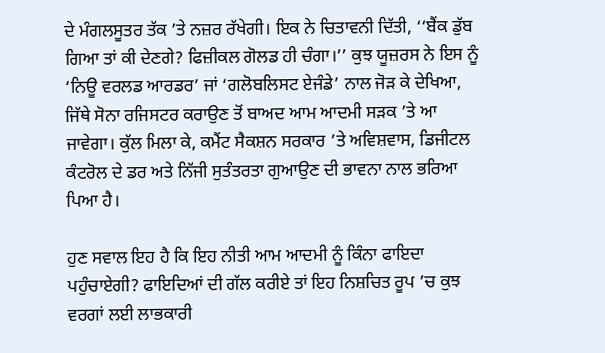ਦੇ ਮੰਗਲਸੂਤਰ ਤੱਕ ’ਤੇ ਨਜ਼ਰ ਰੱਖੇਗੀ। ਇਕ ਨੇ ਚਿਤਾਵਨੀ ਦਿੱਤੀ, ‘‘ਬੈਂਕ ਡੁੱਬ ਗਿਆ ਤਾਂ ਕੀ ਦੇਣਗੇ? ਫਿਜ਼ੀਕਲ ਗੋਲਡ ਹੀ ਚੰਗਾ।’’ ਕੁਝ ਯੂਜ਼ਰਸ ਨੇ ਇਸ ਨੂੰ ‘ਨਿਊ ਵਰਲਡ ਆਰਡਰ’ ਜਾਂ ‘ਗਲੋਬਲਿਸਟ ਏਜੰਡੇ’ ਨਾਲ ਜੋੜ ਕੇ ਦੇਖਿਆ, ਜਿੱਥੇ ਸੋਨਾ ਰਜਿਸਟਰ ਕਰਾਉਣ ਤੋਂ ਬਾਅਦ ਆਮ ਆਦਮੀ ਸੜਕ ’ਤੇ ਆ ਜਾਵੇਗਾ। ਕੁੱਲ ਮਿਲਾ ਕੇ, ਕਮੈਂਟ ਸੈਕਸ਼ਨ ਸਰਕਾਰ ’ਤੇ ਅਵਿਸ਼ਵਾਸ, ਡਿਜੀਟਲ ਕੰਟਰੋਲ ਦੇ ਡਰ ਅਤੇ ਨਿੱਜੀ ਸੁਤੰਤਰਤਾ ਗੁਆਉਣ ਦੀ ਭਾਵਨਾ ਨਾਲ ਭਰਿਆ ਪਿਆ ਹੈ।

ਹੁਣ ਸਵਾਲ ਇਹ ਹੈ ਕਿ ਇਹ ਨੀਤੀ ਆਮ ਆਦਮੀ ਨੂੰ ਕਿੰਨਾ ਫਾਇਦਾ ਪਹੁੰਚਾਏਗੀ? ਫਾਇਦਿਆਂ ਦੀ ਗੱਲ ਕਰੀਏ ਤਾਂ ਇਹ ਨਿਸ਼ਚਿਤ ਰੂਪ ’ਚ ਕੁਝ ਵਰਗਾਂ ਲਈ ਲਾਭਕਾਰੀ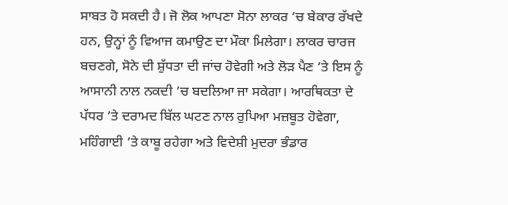ਸਾਬਤ ਹੋ ਸਕਦੀ ਹੈ। ਜੋ ਲੋਕ ਆਪਣਾ ਸੋਨਾ ਲਾਕਰ ’ਚ ਬੇਕਾਰ ਰੱਖਦੇ ਹਨ, ਉਨ੍ਹਾਂ ਨੂੰ ਵਿਆਜ ਕਮਾਉਣ ਦਾ ਮੌਕਾ ਮਿਲੇਗਾ। ਲਾਕਰ ਚਾਰਜ ਬਚਣਗੇ, ਸੋਨੇ ਦੀ ਸ਼ੁੱਧਤਾ ਦੀ ਜਾਂਚ ਹੋਵੇਗੀ ਅਤੇ ਲੋੜ ਪੈਣ ’ਤੇ ਇਸ ਨੂੰ ਆਸਾਨੀ ਨਾਲ ਨਕਦੀ ’ਚ ਬਦਲਿਆ ਜਾ ਸਕੇਗਾ। ਆਰਥਿਕਤਾ ਦੇ ਪੱਧਰ ’ਤੇ ਦਰਾਮਦ ਬਿੱਲ ਘਟਣ ਨਾਲ ਰੁਪਿਆ ਮਜ਼ਬੂਤ ਹੋਵੇਗਾ, ਮਹਿੰਗਾਈ ’ਤੇ ਕਾਬੂ ਰਹੇਗਾ ਅਤੇ ਵਿਦੇਸ਼ੀ ਮੁਦਰਾ ਭੰਡਾਰ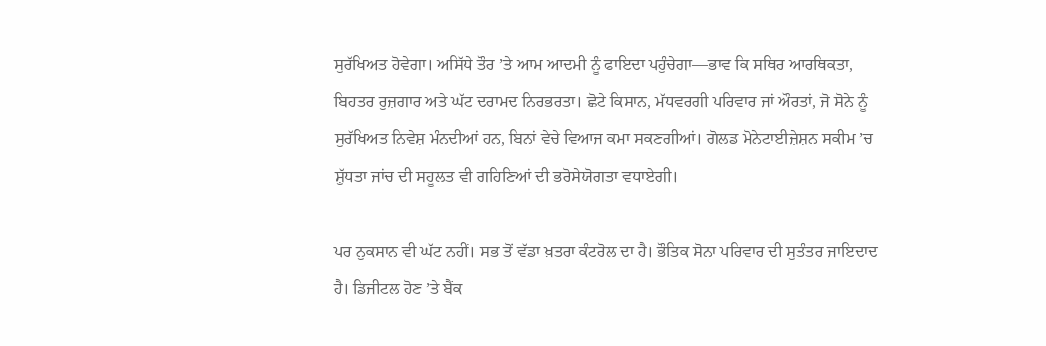ਸੁਰੱਖਿਅਤ ਹੋਵੇਗਾ। ਅਸਿੱਧੇ ਤੌਰ ’ਤੇ ਆਮ ਆਦਮੀ ਨੂੰ ਫਾਇਦਾ ਪਹੁੰਚੇਗਾ—ਭਾਵ ਕਿ ਸਥਿਰ ਆਰਥਿਕਤਾ, ਬਿਹਤਰ ਰੁਜ਼ਗਾਰ ਅਤੇ ਘੱਟ ਦਰਾਮਦ ਨਿਰਭਰਤਾ। ਛੋਟੇ ਕਿਸਾਨ, ਮੱਧਵਰਗੀ ਪਰਿਵਾਰ ਜਾਂ ਔਰਤਾਂ, ਜੋ ਸੋਨੇ ਨੂੰ ਸੁਰੱਖਿਅਤ ਨਿਵੇਸ਼ ਮੰਨਦੀਆਂ ਹਨ, ਬਿਨਾਂ ਵੇਚੇ ਵਿਆਜ ਕਮਾ ਸਕਣਗੀਆਂ। ਗੋਲਡ ਮੋਨੇਟਾਈਜ਼ੇਸ਼ਨ ਸਕੀਮ ’ਚ ਸ਼ੁੱਧਤਾ ਜਾਂਚ ਦੀ ਸਹੂਲਤ ਵੀ ਗਹਿਣਿਆਂ ਦੀ ਭਰੋਸੇਯੋਗਤਾ ਵਧਾਏਗੀ।

ਪਰ ਨੁਕਸਾਨ ਵੀ ਘੱਟ ਨਹੀਂ। ਸਭ ਤੋਂ ਵੱਡਾ ਖ਼ਤਰਾ ਕੰਟਰੋਲ ਦਾ ਹੈ। ਭੌਤਿਕ ਸੋਨਾ ਪਰਿਵਾਰ ਦੀ ਸੁਤੰਤਰ ਜਾਇਦਾਦ ਹੈ। ਡਿਜੀਟਲ ਹੋਣ ’ਤੇ ਬੈਂਕ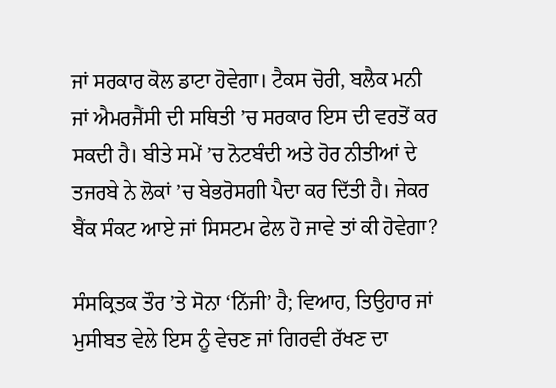ਜਾਂ ਸਰਕਾਰ ਕੋਲ ਡਾਟਾ ਹੋਵੇਗਾ। ਟੈਕਸ ਚੋਰੀ, ਬਲੈਕ ਮਨੀ ਜਾਂ ਐਮਰਜੈਂਸੀ ਦੀ ਸਥਿਤੀ ’ਚ ਸਰਕਾਰ ਇਸ ਦੀ ਵਰਤੋਂ ਕਰ ਸਕਦੀ ਹੈ। ਬੀਤੇ ਸਮੇਂ ’ਚ ਨੋਟਬੰਦੀ ਅਤੇ ਹੋਰ ਨੀਤੀਆਂ ਦੇ ਤਜਰਬੇ ਨੇ ਲੋਕਾਂ ’ਚ ਬੇਭਰੋਸਗੀ ਪੈਦਾ ਕਰ ਦਿੱਤੀ ਹੈ। ਜੇਕਰ ਬੈਂਕ ਸੰਕਟ ਆਏ ਜਾਂ ਸਿਸਟਮ ਫੇਲ ਹੋ ਜਾਵੇ ਤਾਂ ਕੀ ਹੋਵੇਗਾ?

ਸੰਸਕ੍ਰਿਤਕ ਤੌਰ ’ਤੇ ਸੋਨਾ ‘ਨਿੱਜੀ’ ਹੈ; ਵਿਆਹ, ਤਿਉਹਾਰ ਜਾਂ ਮੁਸੀਬਤ ਵੇਲੇ ਇਸ ਨੂੰ ਵੇਚਣ ਜਾਂ ਗਿਰਵੀ ਰੱਖਣ ਦਾ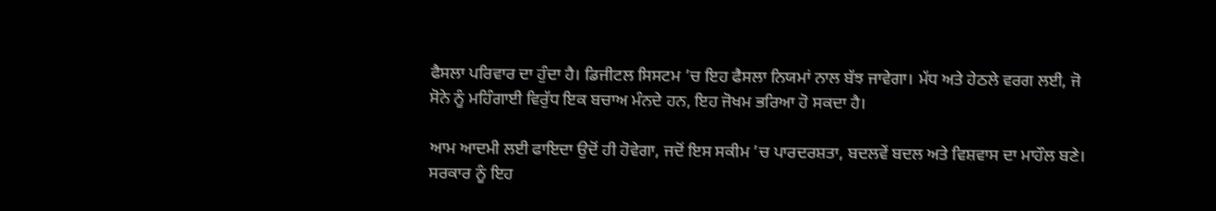ਫੈਸਲਾ ਪਰਿਵਾਰ ਦਾ ਹੁੰਦਾ ਹੈ। ਡਿਜੀਟਲ ਸਿਸਟਮ ’ਚ ਇਹ ਫੈਸਲਾ ਨਿਯਮਾਂ ਨਾਲ ਬੱਝ ਜਾਵੇਗਾ। ਮੱਧ ਅਤੇ ਹੇਠਲੇ ਵਰਗ ਲਈ, ਜੋ ਸੋਨੇ ਨੂੰ ਮਹਿੰਗਾਈ ਵਿਰੁੱਧ ਇਕ ਬਚਾਅ ਮੰਨਦੇ ਹਨ, ਇਹ ਜੋਖਮ ਭਰਿਆ ਹੋ ਸਕਦਾ ਹੈ।

ਆਮ ਆਦਮੀ ਲਈ ਫਾਇਦਾ ਉਦੋਂ ਹੀ ਹੋਵੇਗਾ, ਜਦੋਂ ਇਸ ਸਕੀਮ ’ਚ ਪਾਰਦਰਸ਼ਤਾ, ਬਦਲਵੇਂ ਬਦਲ ਅਤੇ ਵਿਸ਼ਵਾਸ ਦਾ ਮਾਹੌਲ ਬਣੇ। ਸਰਕਾਰ ਨੂੰ ਇਹ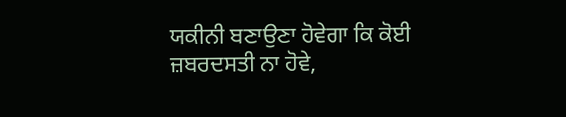ਯਕੀਨੀ ਬਣਾਉਣਾ ਹੋਵੇਗਾ ਕਿ ਕੋਈ ਜ਼ਬਰਦਸਤੀ ਨਾ ਹੋਵੇ,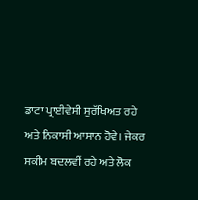ਡਾਟਾ ਪ੍ਰਾਈਵੇਸੀ ਸੁਰੱਖਿਅਤ ਰਹੇ ਅਤੇ ਨਿਕਾਸੀ ਆਸਾਨ ਹੋਵੇ। ਜੇਕਰ ਸਕੀਮ ਬਦਲਵੀਂ ਰਹੇ ਅਤੇ ਲੋਕ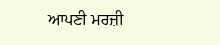ਆਪਣੀ ਮਰਜ਼ੀ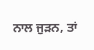ਨਾਲ ਜੁੜਨ, ਤਾਂ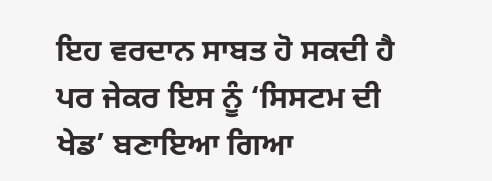ਇਹ ਵਰਦਾਨ ਸਾਬਤ ਹੋ ਸਕਦੀ ਹੈ ਪਰ ਜੇਕਰ ਇਸ ਨੂੰ ‘ਸਿਸਟਮ ਦੀ ਖੇਡ’ ਬਣਾਇਆ ਗਿਆ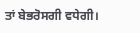ਤਾਂ ਬੇਭਰੋਸਗੀ ਵਧੇਗੀ।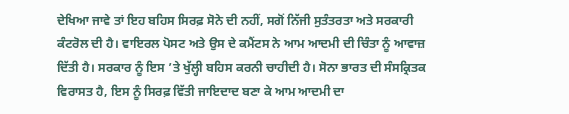ਦੇਖਿਆ ਜਾਵੇ ਤਾਂ ਇਹ ਬਹਿਸ ਸਿਰਫ਼ ਸੋਨੇ ਦੀ ਨਹੀਂ, ਸਗੋਂ ਨਿੱਜੀ ਸੁਤੰਤਰਤਾ ਅਤੇ ਸਰਕਾਰੀ ਕੰਟਰੋਲ ਦੀ ਹੈ। ਵਾਇਰਲ ਪੋਸਟ ਅਤੇ ਉਸ ਦੇ ਕਮੈਂਟਸ ਨੇ ਆਮ ਆਦਮੀ ਦੀ ਚਿੰਤਾ ਨੂੰ ਆਵਾਜ਼ ਦਿੱਤੀ ਹੈ। ਸਰਕਾਰ ਨੂੰ ਇਸ ’ਤੇ ਖੁੱਲ੍ਹੀ ਬਹਿਸ ਕਰਨੀ ਚਾਹੀਦੀ ਹੈ। ਸੋਨਾ ਭਾਰਤ ਦੀ ਸੰਸਕ੍ਰਿਤਕ ਵਿਰਾਸਤ ਹੈ, ਇਸ ਨੂੰ ਸਿਰਫ਼ ਵਿੱਤੀ ਜਾਇਦਾਦ ਬਣਾ ਕੇ ਆਮ ਆਦਮੀ ਦਾ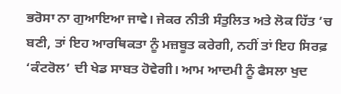ਭਰੋਸਾ ਨਾ ਗੁਆਇਆ ਜਾਵੇ। ਜੇਕਰ ਨੀਤੀ ਸੰਤੁਲਿਤ ਅਤੇ ਲੋਕ ਹਿੱਤ ’ਚ ਬਣੀ, ਤਾਂ ਇਹ ਆਰਥਿਕਤਾ ਨੂੰ ਮਜ਼ਬੂਤ ਕਰੇਗੀ, ਨਹੀਂ ਤਾਂ ਇਹ ਸਿਰਫ਼ ‘ਕੰਟਰੋਲ’ ਦੀ ਖੇਡ ਸਾਬਤ ਹੋਵੇਗੀ। ਆਮ ਆਦਮੀ ਨੂੰ ਫੈਸਲਾ ਖੁਦ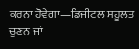ਕਰਨਾ ਹੋਵੇਗਾ—ਡਿਜੀਟਲ ਸਹੂਲਤ ਚੁਣਨ ਜਾਂ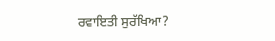ਰਵਾਇਤੀ ਸੁਰੱਖਿਆ?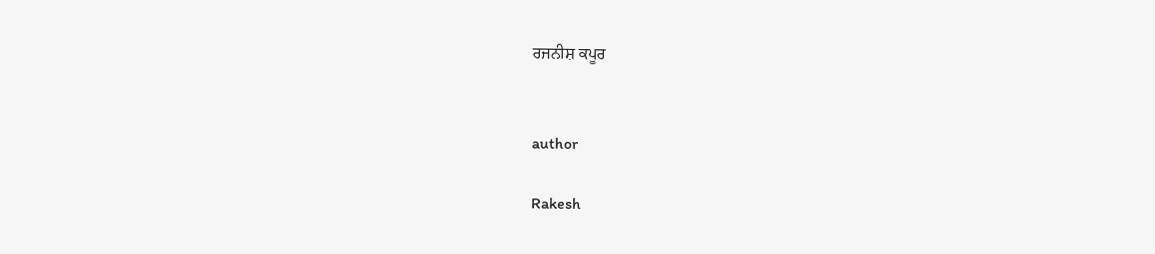ਰਜਨੀਸ਼ ਕਪੂਰ


author

Rakesh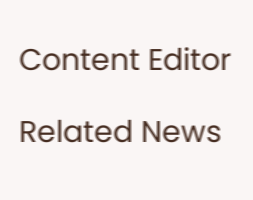Content Editor

Related News